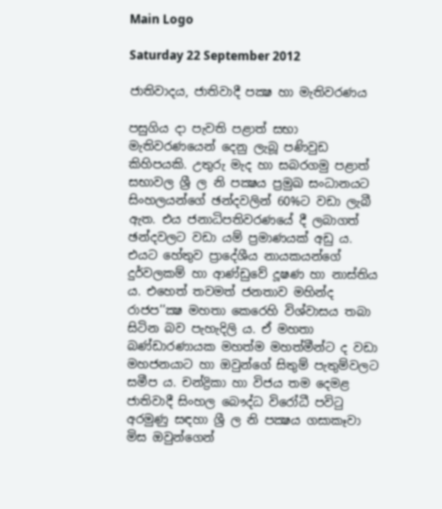Main Logo

Saturday 22 September 2012

ජාතිවාදය, ජාතිවාදී පක්‍ෂ හා මැතිවරණය

පසුගිය දා පැවති පළාත් සභා මැතිවරණයෙන් දෙනු ලැබූ පණිවුඩ කිහිපයකි. උතුරු මැද හා සබරගමු පළාත් සභාවල ශ්‍රී ල නි පක්‍ෂය ප්‍රමුඛ සංධානයට සිංහලයන්ගේ ඡන්දවලින් 60%ට වඩා ලැබී ඇත. එය ජනාධිපතිවරණයේ දී ලබාගත් ඡන්දවලට වඩා යම් ප්‍රමාණයක් අඩු ය. එයට හේතුව ප්‍රාදේශීය නායකයන්ගේ දුර්වලකම් හා ආණ්ඩුවේ දූෂණ හා නාස්තිය ය. එහෙත් තවමත් ජනතාව මහින්ද රාජප’’ක්‍ෂ මහතා කෙරෙහි විශ්වාසය තබා සිටින බව පැහැදිලි ය. ඒ මහතා බණ්ඩාරණායක මහත්ම මහත්මීන්ට ද වඩා මහජනයාට හා ඔවුන්ගේ සිතුම් පැතුම්වලට සමීප ය. චන්ද්‍රිකා හා විජය තම දෙමළ ජාතිවාදී සිංහල බෞද්ධ විරෝධී පවිටු අරමුණු සඳහා ශ්‍රී ල නි පක්‍ෂය ගසාකෑවා මිස ඔවුන්ගෙන්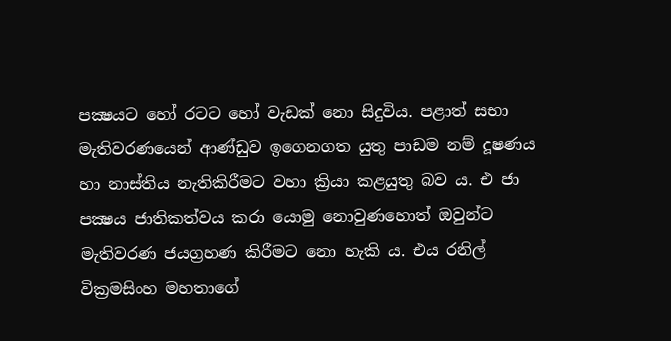පක්‍ෂයට හෝ රටට හෝ වැඩක් නො සිදුවිය. පළාත් සභා මැතිවරණයෙන් ආණ්ඩුව ඉගෙනගත යුතු පාඩම නම් දූෂණය හා නාස්තිය නැතිකිරීමට වහා ක්‍රියා කළයුතු බව ය. එ ජා පක්‍ෂය ජාතිකත්වය කරා යොමු නොවුණහොත් ඔවුන්ට මැතිවරණ ජයග්‍රහණ කිරීමට නො හැකි ය. එය රනිල් වික්‍රමසිංහ මහතාගේ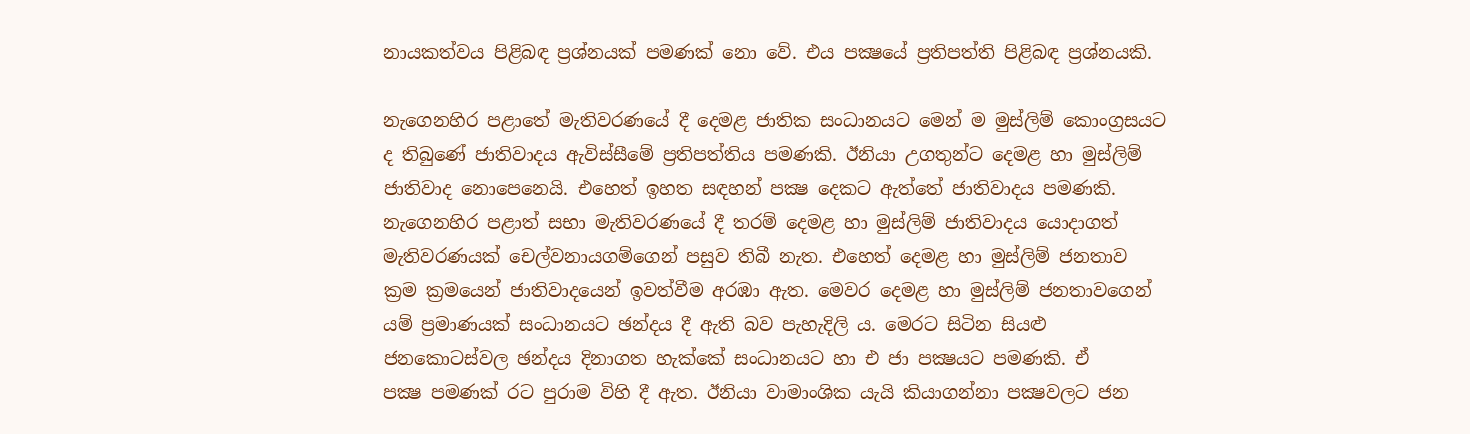නායකත්වය පිළිබඳ ප්‍රශ්නයක් පමණක් නො වේ. එය පක්‍ෂයේ ප්‍රතිපත්ති පිළිබඳ ප්‍රශ්නයකි.

නැගෙනහිර පළාතේ මැතිවරණයේ දී දෙමළ ජාතික සංධානයට මෙන් ම මුස්ලිම් කොංග්‍රසයට ද තිබුණේ ජාතිවාදය ඇවිස්සීමේ ප්‍රතිපත්තිය පමණකි. ඊනියා උගතුන්ට දෙමළ හා මුස්ලිම් ජාතිවාද නොපෙනෙයි. එහෙත් ඉහත සඳහන් පක්‍ෂ දෙකට ඇත්තේ ජාතිවාදය පමණකි. නැගෙනහිර පළාත් සභා මැතිවරණයේ දී තරම් දෙමළ හා මුස්ලිම් ජාතිවාදය යොදාගත් මැතිවරණයක් චෙල්වනායගම්ගෙන් පසුව තිබී නැත. එහෙත් දෙමළ හා මුස්ලිම් ජනතාව ක්‍රම ක්‍රමයෙන් ජාතිවාදයෙන් ඉවත්වීම අරඹා ඇත. මෙවර දෙමළ හා මුස්ලිම් ජනතාවගෙන් යම් ප්‍රමාණයක් සංධානයට ඡන්දය දී ඇති බව පැහැදිලි ය. මෙරට සිටින සියළු ජනකොටස්වල ඡන්දය දිනාගත හැක්කේ සංධානයට හා එ ජා පක්‍ෂයට පමණකි. ඒ
පක්‍ෂ පමණක් රට පුරාම විහි දී ඇත. ඊනියා වාමාංශික යැයි කියාගන්නා පක්‍ෂවලට ජන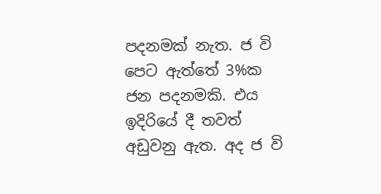පදනමක් නැත. ජ වි පෙට ඇත්තේ 3%ක ජන පදනමකි. එය ඉදිරියේ දී තවත් අඩුවනු ඇත. අද ජ වි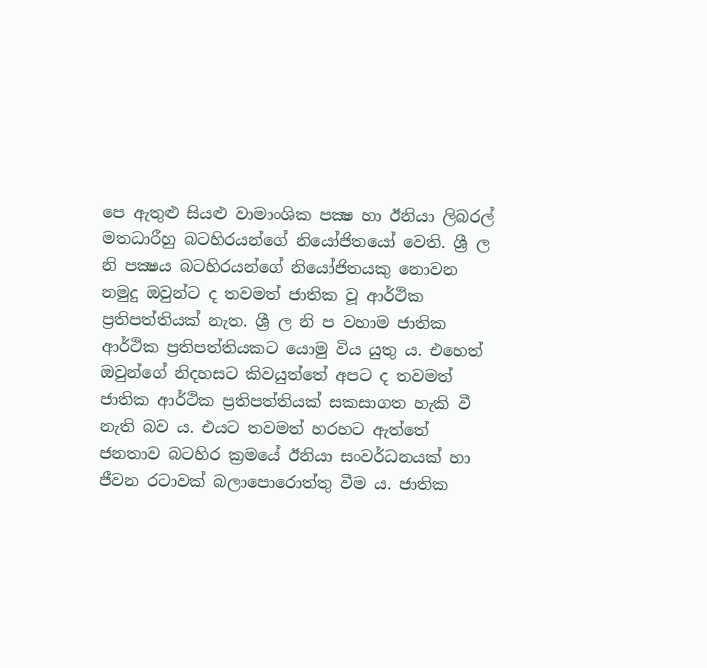පෙ ඇතුළු සියළු වාමාංශික පක්‍ෂ හා ඊනියා ලිබරල් මතධාරීහු බටහිරයන්ගේ නියෝජිතයෝ වෙති. ශ්‍රී ල නි පක්‍ෂය බටහිරයන්ගේ නියෝජිතයකු නොවන නමුදු ඔවුන්ට ද තවමත් ජාතික වූ ආර්ථික ප්‍රතිපත්තියක් නැත. ශ්‍රී ල නි ප වහාම ජාතික ආර්ථික ප්‍රතිපත්තියකට යොමු විය යුතු ය. එහෙත් ඔවුන්ගේ නිදහසට කිවයුත්තේ අපට ද තවමත් ජාතික ආර්ථික ප්‍රතිපත්තියක් සකසාගත හැකි වී නැති බව ය. එයට තවමත් හරහට ඇත්තේ ජනතාව බටහිර ක්‍රමයේ ඊනියා සංවර්ධනයක් හා ජීවන රටාවක් බලාපොරොත්තු වීම ය. ජාතික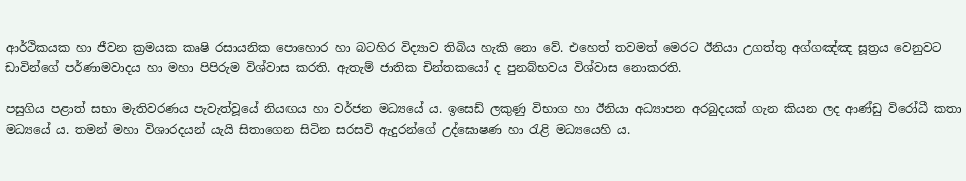ආර්ථිකයක හා ජීවන ක්‍රමයක කෘෂි රසායනික පොහොර හා බටහිර විද්‍යාව තිබිය හැකි නො වේ. එහෙත් තවමත් මෙරට ඊනියා උගත්තු අග්ගඤ්ඤ සූත්‍රය වෙනුවට ඩාවින්ගේ පර්ණාමවාදය හා මහා පිපිරුම විශ්වාස කරති. ඇතැම් ජාතික චින්තකයෝ ද පුනබ්භවය විශ්වාස නොකරති.

පසුගිය පළාත් සභා මැතිවරණය පැවැත්වූයේ නියඟය හා වර්ජන මධ්‍යයේ ය. ඉසෙඩ් ලකුණු විභාග හා ඊනියා අධ්‍යාපන අරබුදයක් ගැන කියන ලද ආණ්ඩු විරෝධී කතා මධ්‍යයේ ය. තමන් මහා විශාරදයන් යැයි සිතාගෙන සිටින සරසවි ඇදුරන්ගේ උද්ඝොෂණ හා රැළි මධ්‍යයෙහි ය.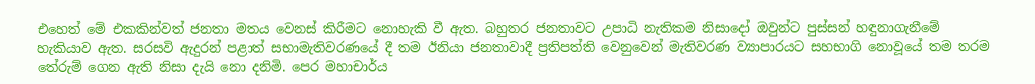එහෙත් මේ එකකින්වත් ජනතා මතය වෙනස් කිරීමට නොහැකි වී ඇත. බහුතර ජනතාවට උපාධි නැතිකම නිසාදෝ ඔවුන්ට පුස්සන් හඳුනාගැනීමේ හැකියාව ඇත. සරසවි ඇදුරන් පළාත් සභාමැතිවරණයේ දී තම ඊනියා ජනතාවාදී ප්‍රතිපත්ති වෙනුවෙන් මැතිවරණ ව්‍යාපාරයට සහභාගි නොවූයේ තම තරම තේරුම් ගෙන ඇති නිසා දැයි නො දනිමි. පෙර මහාචාර්ය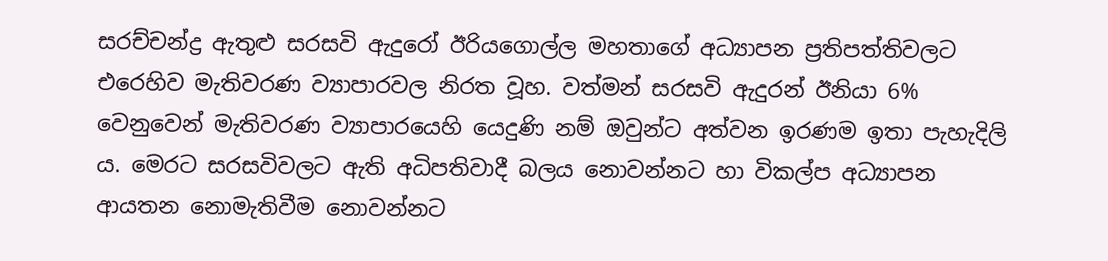සරච්චන්ද්‍ර ඇතුළු සරසවි ඇදුරෝ ඊරියගොල්ල මහතාගේ අධ්‍යාපන ප්‍රතිපත්තිවලට එරෙහිව මැතිවරණ ව්‍යාපාරවල නිරත වූහ. වත්මන් සරසවි ඇදුරන් ඊනියා 6% වෙනුවෙන් මැතිවරණ ව්‍යාපාරයෙහි යෙදුණි නම් ඔවුන්ට අත්වන ඉරණම ඉතා පැහැදිලි ය. මෙරට සරසවිවලට ඇති අධිපතිවාදී බලය නොවන්නට හා විකල්ප අධ්‍යාපන ආයතන නොමැතිවීම නොවන්නට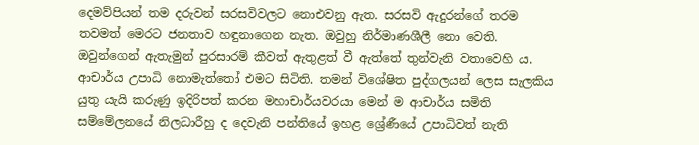දෙමව්පියන් තම දරුවන් සරසවිවලට නොඑවනු ඇත. සරසවි ඇදුරන්ගේ තරම තවමත් මෙරට ජනතාව හඳුනාගෙන නැත. ඔවුහු නිර්මාණශීලී නො වෙති. ඔවුන්ගෙන් ඇතැමුන් පුරසාරම් කීවත් ඇතුළත් වී ඇත්තේ තුන්වැනි වතාවෙහි ය. ආචාර්ය උපාධි නොමැත්තෝ එමට සිටිති. තමන් විශේෂිත පුද්ගලයන් ලෙස සැලකිය යුතු යැයි කරුණු ඉදිරිපත් කරන මහාචාර්යවරයා මෙන් ම ආචාර්ය සමිති සම්මේලනයේ නිලධාරීහු ද දෙවැනි පන්තියේ ඉහළ ශ්‍රේණීයේ උපාධිවත් නැති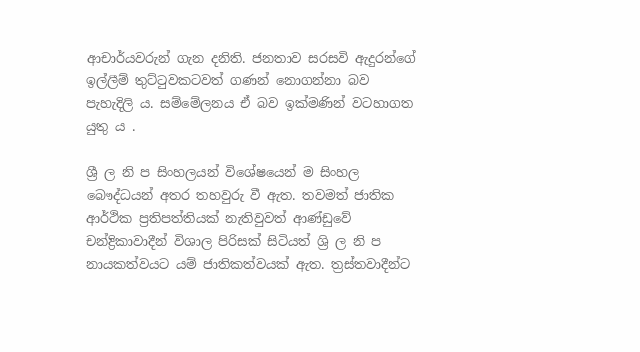ආචාර්යවරුන් ගැන දනිති. ජනතාව සරසවි ඇදුරන්ගේ ඉල්ලීම් තුට්ටුවකටවත් ගණන් නොගන්නා බව පැහැදිලි ය. සම්මේලනය ඒ බව ඉක්මණින් වටහාගත යුතු ය .

ශ්‍රී ල නි ප සිංහලයන් විශේෂයෙන් ම සිංහල බෞද්ධයන් අතර තහවුරු වී ඇත. තවමත් ජාතික ආර්ථික ප්‍රතිපත්තියක් නැතිවුවත් ආණ්ඩුවේ චන්ද්‍රිකාවාදීන් විශාල පිරිසක් සිටියත් ශ්‍රි ල නි ප නායකත්වයට යම් ජාතිකත්වයක් ඇත. ත්‍රස්තවාදීන්ට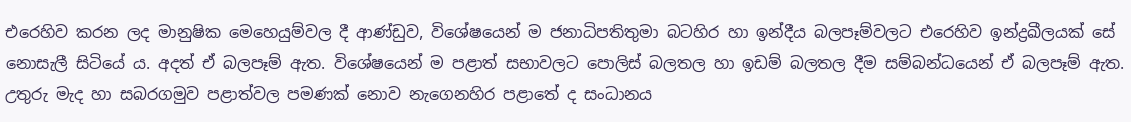එරෙහිව කරන ලද මානුෂික මෙහෙයුම්වල දී ආණ්ඩුව, විශේෂයෙන් ම ජනාධිපතිතුමා බටහිර හා ඉන්දීය බලපෑම්වලට එරෙහිව ඉන්ද්‍රඛීලයක් සේ නොසැලී සිටියේ ය. අදත් ඒ බලපෑම් ඇත. විශේෂයෙන් ම පළාත් සභාවලට පොලිස් බලතල හා ඉඩම් බලතල දීම සම්බන්ධයෙන් ඒ බලපෑම් ඇත. උතුරු මැද හා සබරගමුව පළාත්වල පමණක් නොව නැගෙනහිර පළාතේ ද සංධානය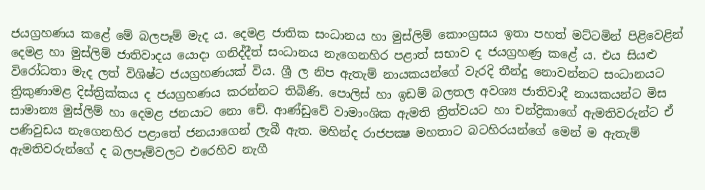ජයග්‍රහණය කළේ මේ බලපෑම් මැද ය. දෙමළ ජාතික සංධානය හා මුස්ලිම් කොංග්‍රසය ඉතා පහත් මට්ටමින් පිළිවෙළින් දෙමළ හා මුස්ලිම් ජාතිවාදය යොදා ගනිද්දීත් සංධානය නැගෙනහිර පළාත් සභාව ද ජයග්‍රහණ්‍ර කළේ ය. එය සියළු විරෝධතා මැද ලත් විශිෂ්ට ජයග්‍රහණයක් විය. ශ්‍රී ල නිප ඇතැම් නායකයන්ගේ වැරදි තීන්දු නොවන්නට සංධානයට ත්‍රිකුණාමළ දිස්ත්‍රික්කය ද ජයග්‍රහණය කරන්නට තිබිණි. පොලිස් හා ඉඩම් බලතල අවශ්‍ය ජාතිවාදී නායකයන්ට මිස සාමාන්‍ය මුස්ලිම් හා දෙමළ ජනයාට නො චේ. ආණ්ඩුවේ වාමාංශික ඇමති ත්‍රිත්වයට හා චන්ද්‍රිකාගේ ඇමතිවරුන්ට ඒ පණිවුඩය නැගෙනහිර පළාතේ ජනයාගෙන් ලැබී ඇත. මහින්ද රාජපක්‍ෂ මහතාට බටහිරයන්ගේ මෙන් ම ඇතැම් ඇමතිවරුන්ගේ ද බලපෑම්වලට එරෙහිව නැගී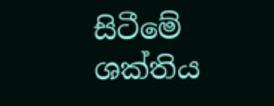සිටීමේ ශක්තිය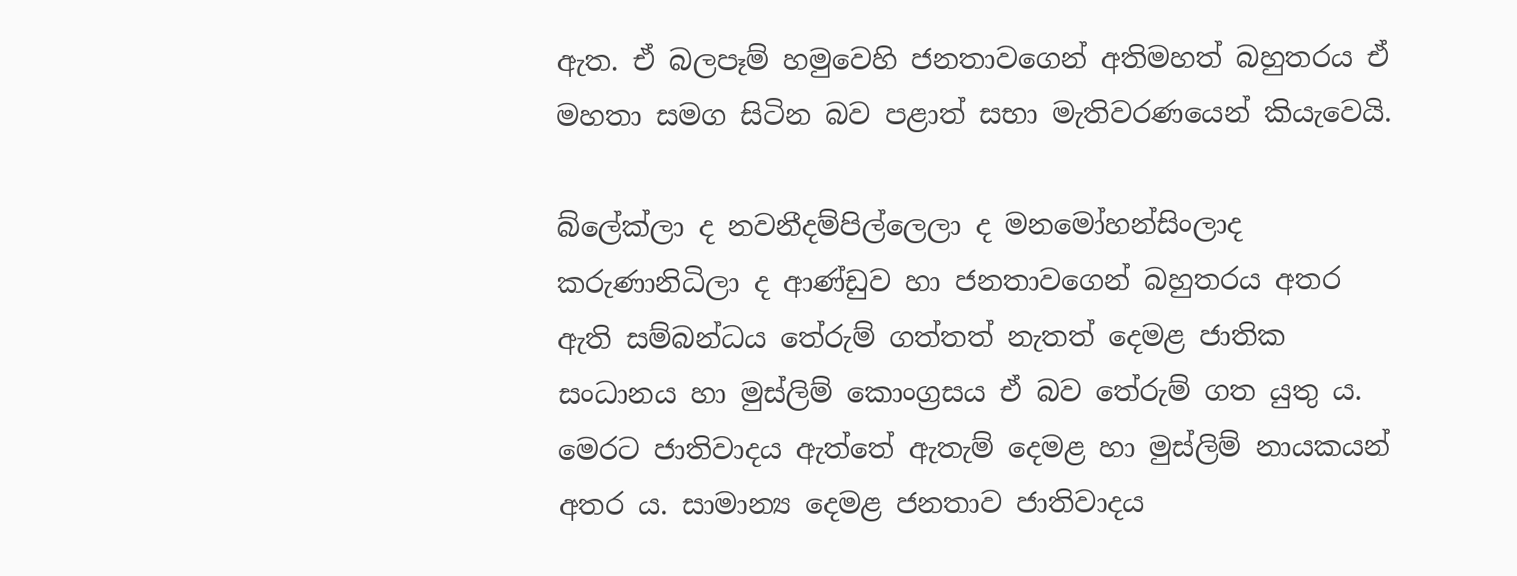ඇත. ඒ බලපෑම් හමුවෙහි ජනතාවගෙන් අතිමහත් බහුතරය ඒ මහතා සමග සිටින බව පළාත් සභා මැතිවරණයෙන් කියැවෙයි.

බ්ලේක්ලා ද නවනීදම්පිල්ලෙලා ද මනමෝහන්සිංලාද කරුණානිධිලා ද ආණ්ඩුව හා ජනතාවගෙන් බහුතරය අතර ඇති සම්බන්ධය තේරුම් ගත්තත් නැතත් දෙමළ ජාතික සංධානය හා මුස්ලිම් කොංග්‍රසය ඒ බව තේරුම් ගත යුතු ය. මෙරට ජාතිවාදය ඇත්තේ ඇතැම් දෙමළ හා මුස්ලිම් නායකයන් අතර ය. සාමාන්‍ය දෙමළ ජනතාව ජාතිවාදය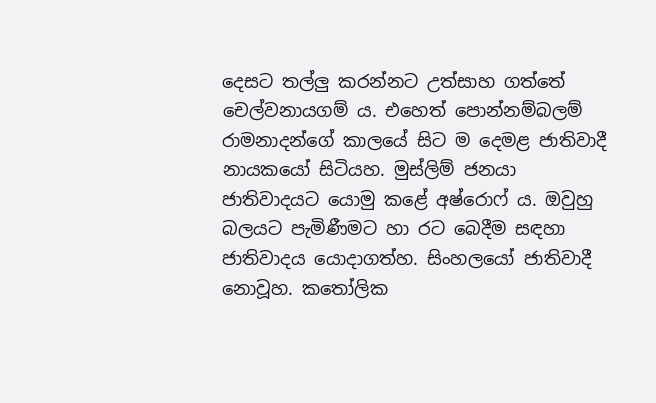දෙසට තල්ලු කරන්නට උත්සාහ ගත්තේ චෙල්වනායගම් ය. එහෙත් පොන්නම්බලම් රාමනාදන්ගේ කාලයේ සිට ම දෙමළ ජාතිවාදී නායකයෝ සිටියහ. මුස්ලිම් ජනයා ජාතිවාදයට යොමු කළේ අෂ්රොෆ් ය. ඔවුහු බලයට පැමිණීමට හා රට බෙදීම සඳහා ජාතිවාදය යොදාගත්හ. සිංහලයෝ ජාතිවාදී නොවූහ. කතෝලික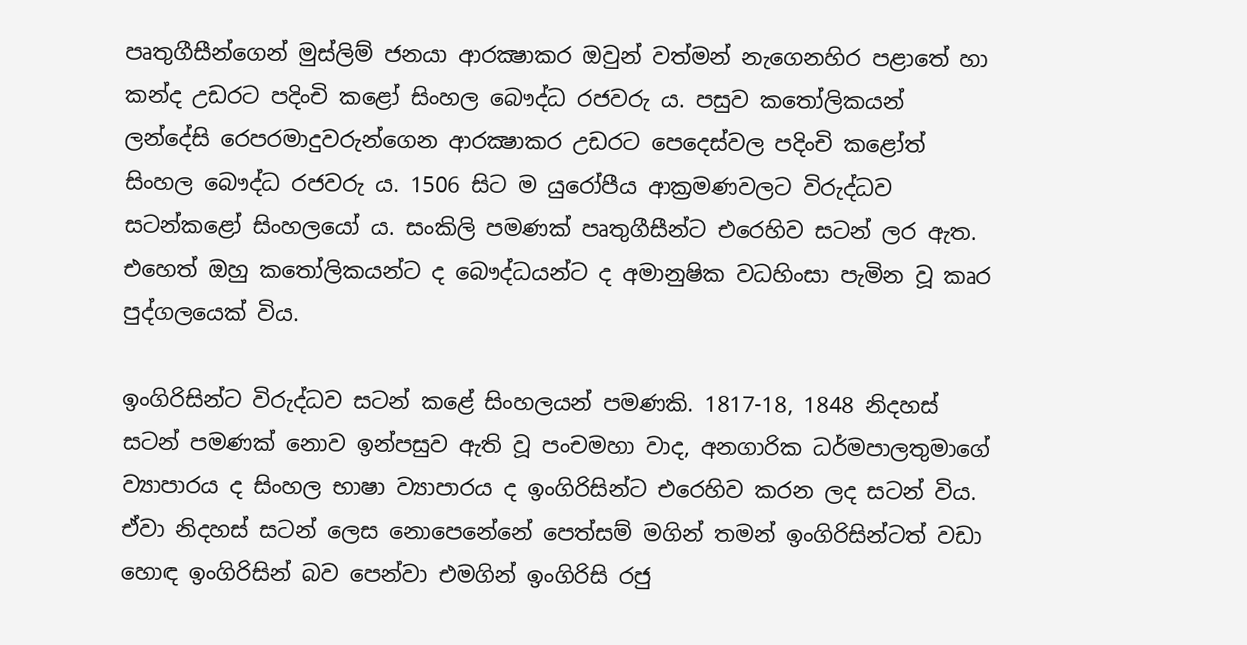පෘතුගීසීන්ගෙන් මුස්ලිම් ජනයා ආරක්‍ෂාකර ඔවුන් වත්මන් නැගෙනහිර පළාතේ හා කන්ද උඩරට පදිංචි කළෝ සිංහල බෞද්ධ රජවරු ය. පසුව කතෝලිකයන් ලන්දේසි රෙපරමාදුවරුන්ගෙන ආරක්‍ෂාකර උඩරට පෙදෙස්වල පදිංචි කළෝත් සිංහල බෞද්ධ රජවරු ය. 1506 සිට ම යුරෝපීය ආක්‍රමණවලට විරුද්ධව සටන්කළෝ සිංහලයෝ ය. සංකිලි පමණක් පෘතුගීසීන්ට එරෙහිව සටන් ලර ඇත. එහෙත් ඔහු කතෝලිකයන්ට ද බෞද්ධයන්ට ද අමානුෂික වධහිංසා පැමින වූ කෘර පුද්ගලයෙක් විය.

ඉංගිරිසින්ට විරුද්ධව සටන් කළේ සිංහලයන් පමණකි. 1817-18, 1848 නිදහස් සටන් පමණක් නොව ඉන්පසුව ඇති වූ පංචමහා වාද, අනගාරික ධර්මපාලතුමාගේ ව්‍යාපාරය ද සිංහල භාෂා ව්‍යාපාරය ද ඉංගිරිසින්ට එරෙහිව කරන ලද සටන් විය. ඒවා නිදහස් සටන් ලෙස නොපෙනේනේ පෙත්සම් මගින් තමන් ඉංගිරිසින්ටත් වඩා හොඳ ඉංගිරිසින් බව පෙන්වා එමගින් ඉංගිරිසි රජු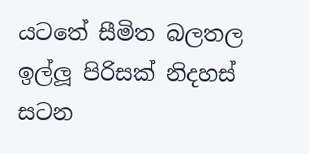යටතේ සීමිත බලතල ඉල්ලූ පිරිසක් නිදහස් සටන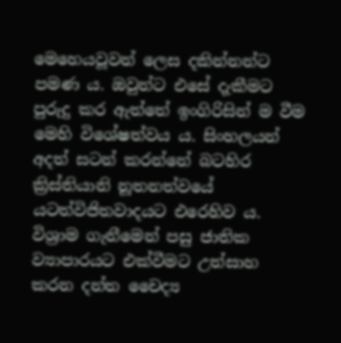මෙහෙයවූවන් ලෙස දකින්නන්ට පමණ ය. ඔවුන්ට එසේ දැකීමට පුරුදු කර ඇත්තේ ඉංගිරිසින් ම වීම මෙහි විශේෂත්වය ය. සිංහලයන් අදත් සටන් කරන්නේ බටහිර ක්‍රිස්තියානි නූතනත්වයේ යටත්විජිතවාදයට එරෙහිව ය. විශ්‍රාම ගැනීමෙන් පසු ජාතික ව්‍යාපාරයට එක්වීමට උත්සාහ කරන දන්ත චෛද්‍ය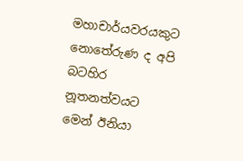මහාචාර්යවරයකුට නොතේරුණ ද අපි බටහිර නූතනත්වයට මෙන් ඊනියා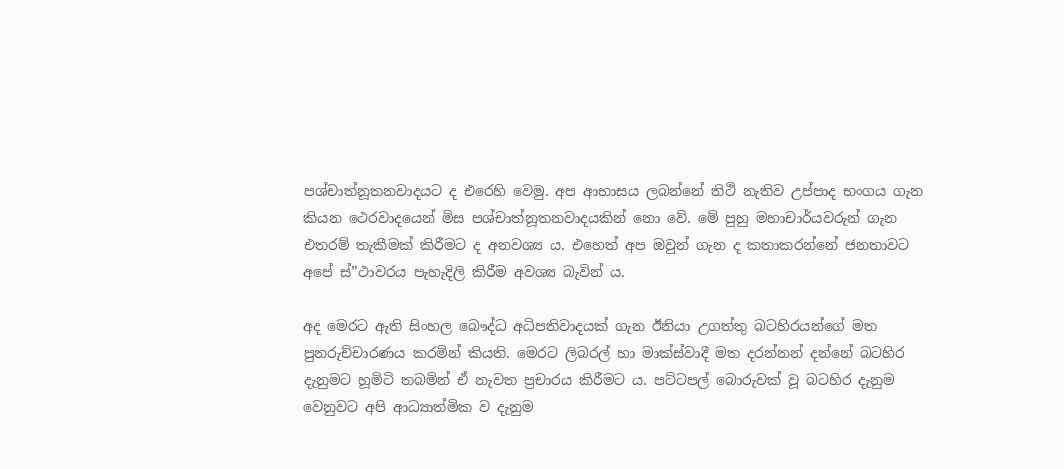පශ්චාත්නූතනවාදයට ද එරෙහි වෙමු. අප ආභාසය ලබන්නේ තිථි නැතිව උප්පාද භංගය ගැන කියන ථෙරවාදයෙන් මිස පශ්චාත්නූතනවාදයකින් නො වේ. මේ පුහු මහාචාර්යවරුන් ගැන එතරම් තැකීමක් කිරීමට ද අනවශ්‍ය ය. එහෙත් අප ඔවුන් ගැන ද කතාකරන්නේ ජනතාවට අපේ ස්”ථාවරය පැහැදිලි කිරීම අවශ්‍ය බැවින් ය.

අද මෙරට ඇති සිංහල බෞද්ධ අධිපතිවාදයක් ගැන ඊනියා උගත්තු බටහිරයන්ගේ මත පුනරුච්චාරණය කරමින් කියති. මෙරට ලිබරල් හා මාක්ස්වාදී මත දරන්නන් දන්නේ බටහිර දැනුමට හූමිටි තබමින් ඒ නැවත ප්‍රචාරය කිරීමට ය. පට්ටපල් බොරුවක් වූ බටහිර දැනුම වෙනුවට අපි ආධ්‍යාත්මික ව දැනුම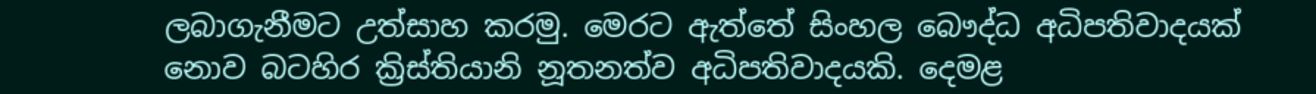ලබාගැනීමට උත්සාහ කරමු. මෙරට ඇත්තේ සිංහල බෞද්ධ අධිපතිවාදයක් නොව බටහිර ක්‍රිස්තියානි නූතනත්ව අධිපතිවාදයකි. දෙමළ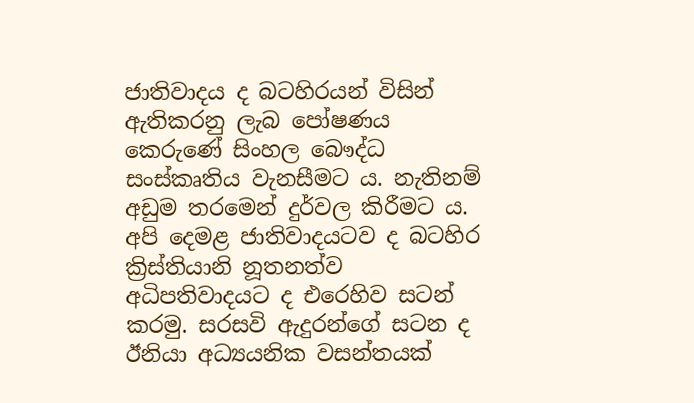ජාතිවාදය ද බටහිරයන් විසින් ඇතිකරනු ලැබ පෝෂණය කෙරුණේ සිංහල බෞද්ධ සංස්කෘතිය වැනසීමට ය. නැතිනම් අඩුම තරමෙන් දුර්වල කිරීමට ය. අපි දෙමළ ජාතිවාදයටව ද බටහිර ක්‍රිස්තියානි නූතනත්ව අධිපතිවාදයට ද එරෙහිව සටන් කරමු. සරසවි ඇදුරන්ගේ සටන ද ඊනියා අධ්‍යයනික වසන්තයක්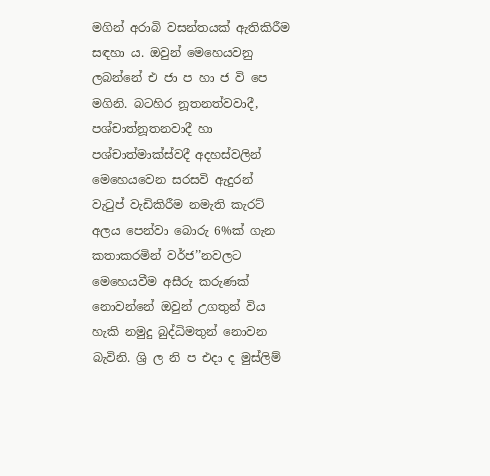මගින් අරාබි වසන්තයක් ඇතිකිරීම සඳහා ය. ඔවුන් මෙහෙයවනු ලබන්නේ එ ජා ප හා ජ වි පෙ මගිනි. බටහිර නූතනත්වවාදී, පශ්චාත්නූතනවාදී හා පශ්චාත්මාක්ස්වදී අදහස්වලින් මෙහෙයවෙන සරසවි ඇදුරන් වැටුප් වැඩිකිරීම නමැති කැරට් අලය පෙන්වා බොරු 6%ක් ගැන කතාකරමින් වර්ජ’’නවලට මෙහෙයවීම අසීරු කරුණක් නොවන්නේ ඔවුන් උගතුන් විය හැකි නමුදු බුද්ධිමතුන් නොවන බැවිනි. ශ්‍රි ල නි ප එදා ද මුස්ලිම්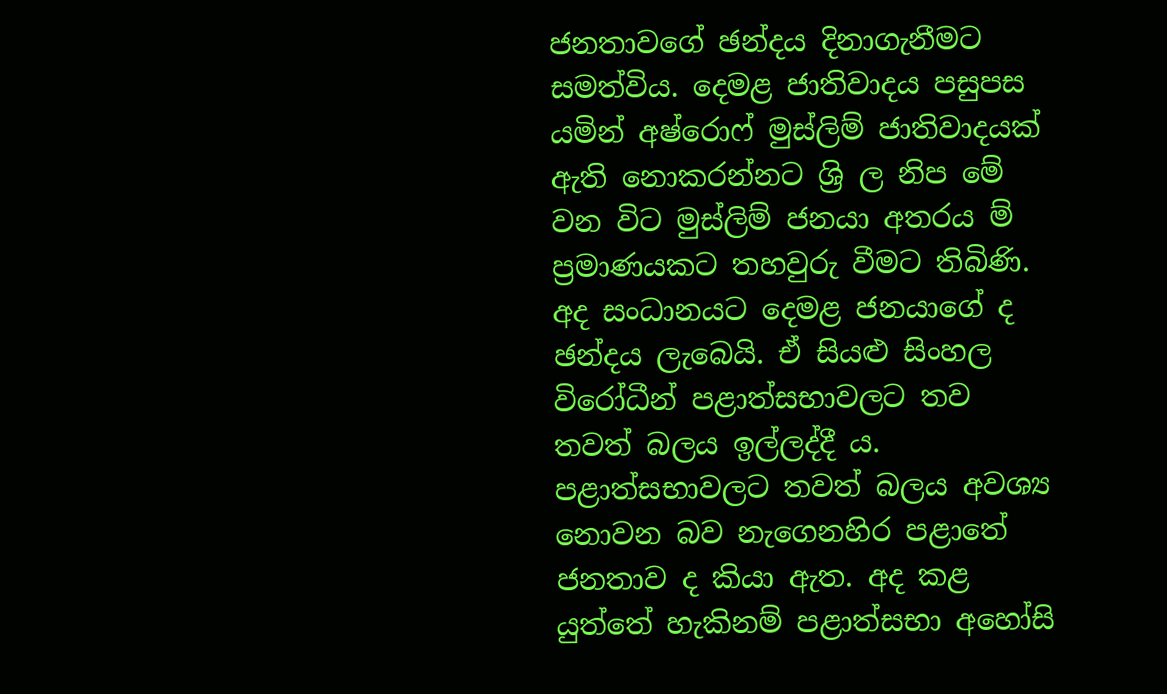ජනතාවගේ ඡන්දය දිනාගැනීමට සමත්විය. දෙමළ ජාතිවාදය පසුපස යමින් අෂ්රොෆ් මුස්ලිම් ජාතිවාදයක් ඇති නොකරන්නට ශ්‍රි ල නිප මේ වන විට මුස්ලිම් ජනයා අතරය ම් ප්‍රමාණයකට තහවුරු වීමට තිබිණි. අද සංධානයට දෙමළ ජනයාගේ ද ඡන්දය ලැබෙයි. ඒ සියළු සිංහල විරෝධීන් පළාත්සභාවලට තව තවත් බලය ඉල්ලද්දී ය. පළාත්සභාවලට තවත් බලය අවශ්‍ය නොවන බව නැගෙනහිර පළාතේ ජනතාව ද කියා ඇත. අද කළ යුත්තේ හැකිනම් පළාත්සභා අහෝසි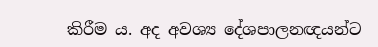කිරීම ය. අද අවශ්‍ය දේශපාලනඥයන්ට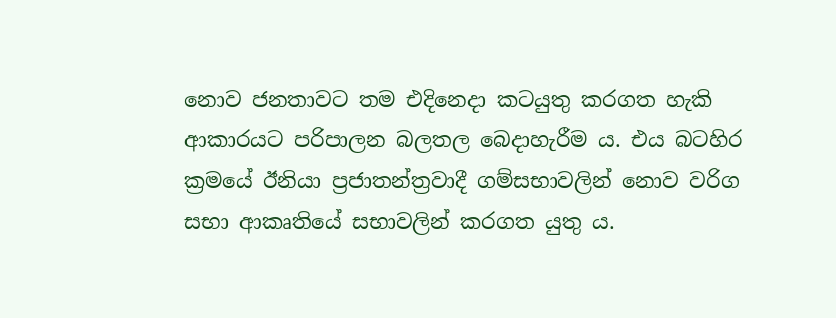නොව ජනතාවට තම එදිනෙදා කටයුතු කරගත හැකි ආකාරයට පරිපාලන බලතල බෙදාහැරීම ය. එය බටහිර ක්‍රමයේ ඊනියා ප්‍රජාතන්ත්‍රවාදී ගම්සභාවලින් නොව වරිග සභා ආකෘතියේ සභාවලින් කරගත යුතු ය.